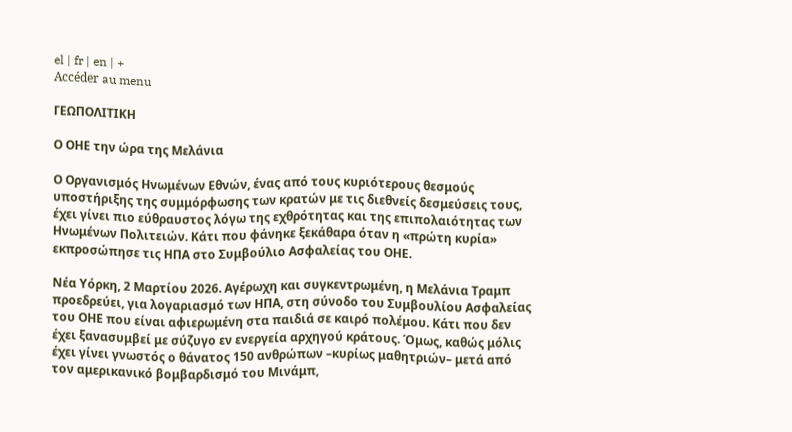el | fr | en | +
Accéder au menu

ΓΕΩΠΟΛΙΤΙΚΗ

Ο ΟΗΕ την ώρα της Μελάνια

Ο Οργανισμός Ηνωμένων Εθνών, ένας από τους κυριότερους θεσμούς υποστήριξης της συμμόρφωσης των κρατών με τις διεθνείς δεσμεύσεις τους, έχει γίνει πιο εύθραυστος λόγω της εχθρότητας και της επιπολαιότητας των Ηνωμένων Πολιτειών. Κάτι που φάνηκε ξεκάθαρα όταν η «πρώτη κυρία» εκπροσώπησε τις ΗΠΑ στο Συμβούλιο Ασφαλείας του ΟΗΕ.

Νέα Υόρκη, 2 Μαρτίου 2026. Αγέρωχη και συγκεντρωμένη, η Μελάνια Τραμπ προεδρεύει, για λογαριασμό των ΗΠΑ, στη σύνοδο του Συμβουλίου Ασφαλείας του ΟΗΕ που είναι αφιερωμένη στα παιδιά σε καιρό πολέμου. Κάτι που δεν έχει ξανασυμβεί με σύζυγο εν ενεργεία αρχηγού κράτους. Όμως, καθώς μόλις έχει γίνει γνωστός ο θάνατος 150 ανθρώπων –κυρίως μαθητριών– μετά από τον αμερικανικό βομβαρδισμό του Μινάμπ,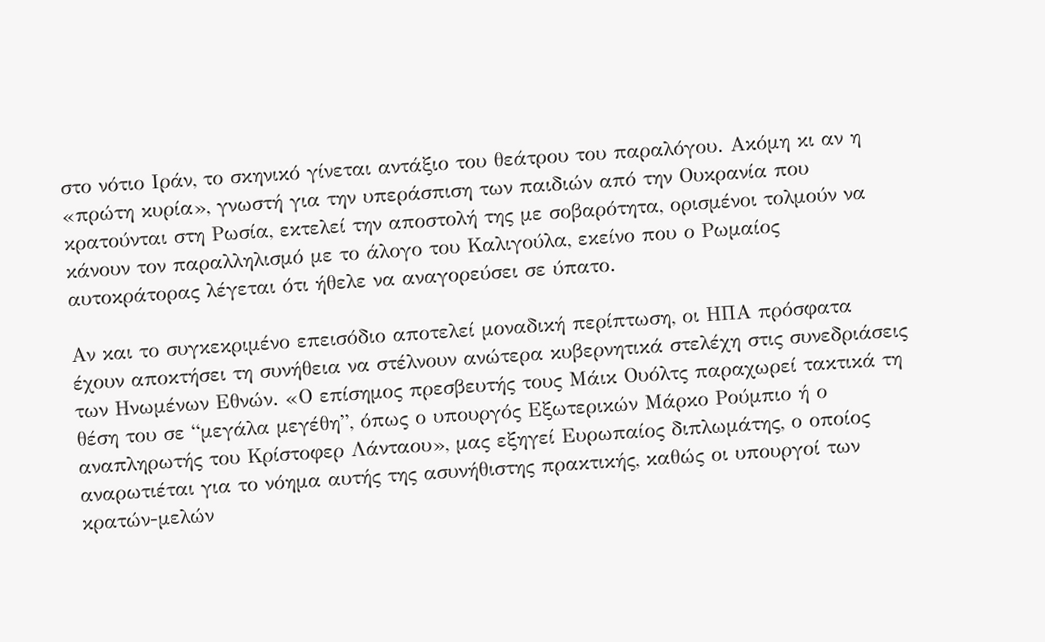στο νότιο Ιράν, το σκηνικό γίνεται αντάξιο του θεάτρου του παραλόγου. Ακόμη κι αν η «πρώτη κυρία», γνωστή για την υπεράσπιση των παιδιών από την Ουκρανία που κρατούνται στη Ρωσία, εκτελεί την αποστολή της με σοβαρότητα, ορισμένοι τολμούν να κάνουν τον παραλληλισμό με το άλογο του Καλιγούλα, εκείνο που ο Ρωμαίος αυτοκράτορας λέγεται ότι ήθελε να αναγορεύσει σε ύπατο.

Αν και το συγκεκριμένο επεισόδιο αποτελεί μοναδική περίπτωση, οι ΗΠΑ πρόσφατα έχουν αποκτήσει τη συνήθεια να στέλνουν ανώτερα κυβερνητικά στελέχη στις συνεδριάσεις των Ηνωμένων Εθνών. «Ο επίσημος πρεσβευτής τους Μάικ Ουόλτς παραχωρεί τακτικά τη θέση του σε “μεγάλα μεγέθη”, όπως ο υπουργός Εξωτερικών Μάρκο Ρούμπιο ή ο αναπληρωτής του Κρίστοφερ Λάνταου», μας εξηγεί Ευρωπαίος διπλωμάτης, ο οποίος αναρωτιέται για το νόημα αυτής της ασυνήθιστης πρακτικής, καθώς οι υπουργοί των κρατών-μελών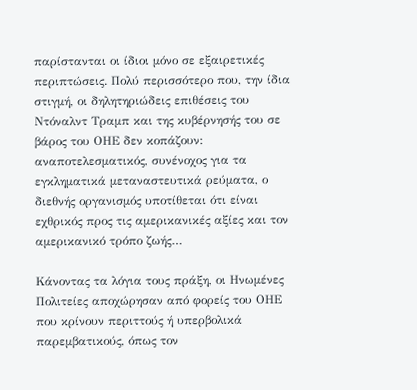παρίστανται οι ίδιοι μόνο σε εξαιρετικές περιπτώσεις. Πολύ περισσότερο που, την ίδια στιγμή, οι δηλητηριώδεις επιθέσεις του Ντόναλντ Τραμπ και της κυβέρνησής του σε βάρος του ΟΗΕ δεν κοπάζουν: αναποτελεσματικός, συνένοχος για τα εγκληματικά μεταναστευτικά ρεύματα, ο διεθνής οργανισμός υποτίθεται ότι είναι εχθρικός προς τις αμερικανικές αξίες και τον αμερικανικό τρόπο ζωής…

Κάνοντας τα λόγια τους πράξη, οι Ηνωμένες Πολιτείες αποχώρησαν από φορείς του ΟΗΕ που κρίνουν περιττούς ή υπερβολικά παρεμβατικούς, όπως τον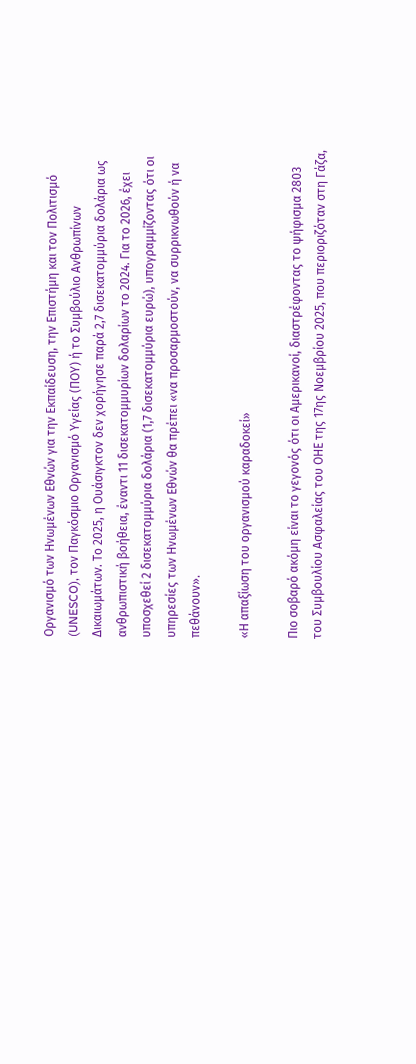Οργανισμό των Ηνωμένων Εθνών για την Εκπαίδευση, την Επιστήμη και τον Πολιτισμό (UNESCO), τον Παγκόσμιο Οργανισμό Υγείας (ΠΟΥ) ή το Συμβούλιο Ανθρωπίνων Δικαιωμάτων. Το 2025, η Ουάσιγκτον δεν χορήγησε παρά 2,7 δισεκατομμύρια δολάρια ως ανθρωπιστική βοήθεια, έναντι 11 δισεκατομμυρίων δολαρίων το 2024. Για το 2026, έχει υποσχεθεί 2 δισεκατομμύρια δολάρια (1,7 δισεκατομμύρια ευρώ), υπογραμμίζοντας ότι οι υπηρεσίες των Ηνωμένων Εθνών θα πρέπει «να προσαρμοστούν, να συρρικνωθούν ή να πεθάνουν».

«Η απαξίωση του οργανισμού καραδοκεί»

Πιο σοβαρό ακόμη είναι το γεγονός ότι οι Αμερικανοί, διαστρέφοντας το ψήφισμα 2803 του Συμβουλίου Ασφαλείας του ΟΗΕ της 17ης Νοεμβρίου 2025, που περιοριζόταν στη Γάζα,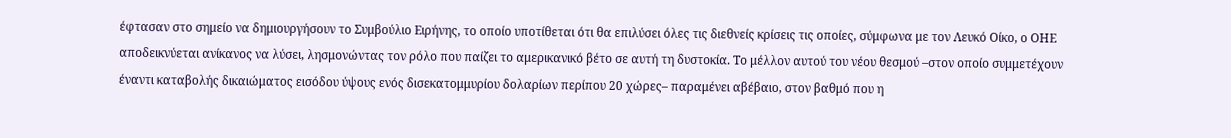έφτασαν στο σημείο να δημιουργήσουν το Συμβούλιο Ειρήνης, το οποίο υποτίθεται ότι θα επιλύσει όλες τις διεθνείς κρίσεις τις οποίες, σύμφωνα με τον Λευκό Οίκο, ο ΟΗΕ αποδεικνύεται ανίκανος να λύσει, λησμονώντας τον ρόλο που παίζει το αμερικανικό βέτο σε αυτή τη δυστοκία. Το μέλλον αυτού του νέου θεσμού –στον οποίο συμμετέχουν έναντι καταβολής δικαιώματος εισόδου ύψους ενός δισεκατομμυρίου δολαρίων περίπου 20 χώρες– παραμένει αβέβαιο, στον βαθμό που η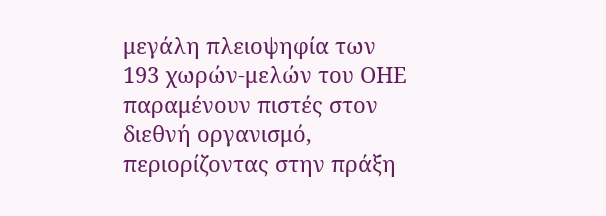μεγάλη πλειοψηφία των 193 χωρών-μελών του ΟΗΕ παραμένουν πιστές στον διεθνή οργανισμό, περιορίζοντας στην πράξη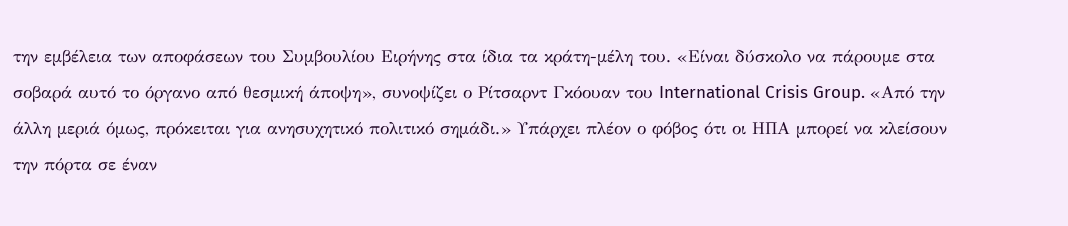την εμβέλεια των αποφάσεων του Συμβουλίου Ειρήνης στα ίδια τα κράτη-μέλη του. «Είναι δύσκολο να πάρουμε στα σοβαρά αυτό το όργανο από θεσμική άποψη», συνοψίζει ο Ρίτσαρντ Γκόουαν του International Crisis Group. «Από την άλλη μεριά όμως, πρόκειται για ανησυχητικό πολιτικό σημάδι.» Υπάρχει πλέον ο φόβος ότι οι ΗΠΑ μπορεί να κλείσουν την πόρτα σε έναν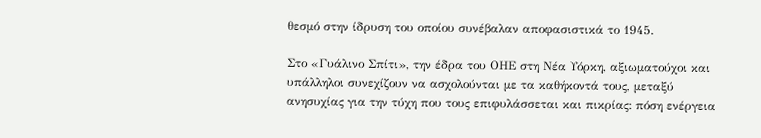θεσμό στην ίδρυση του οποίου συνέβαλαν αποφασιστικά το 1945.

Στο «Γυάλινο Σπίτι», την έδρα του ΟΗΕ στη Νέα Υόρκη, αξιωματούχοι και υπάλληλοι συνεχίζουν να ασχολούνται με τα καθήκοντά τους, μεταξύ ανησυχίας για την τύχη που τους επιφυλάσσεται και πικρίας: πόση ενέργεια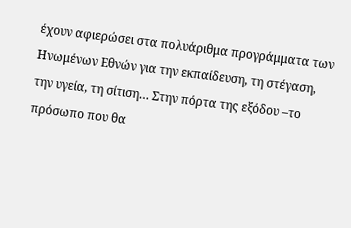έχουν αφιερώσει στα πολυάριθμα προγράμματα των Ηνωμένων Εθνών για την εκπαίδευση, τη στέγαση, την υγεία, τη σίτιση… Στην πόρτα της εξόδου –το πρόσωπο που θα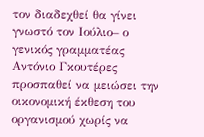τον διαδεχθεί θα γίνει γνωστό τον Ιούλιο– ο γενικός γραμματέας Αντόνιο Γκουτέρες προσπαθεί να μειώσει την οικονομική έκθεση του οργανισμού χωρίς να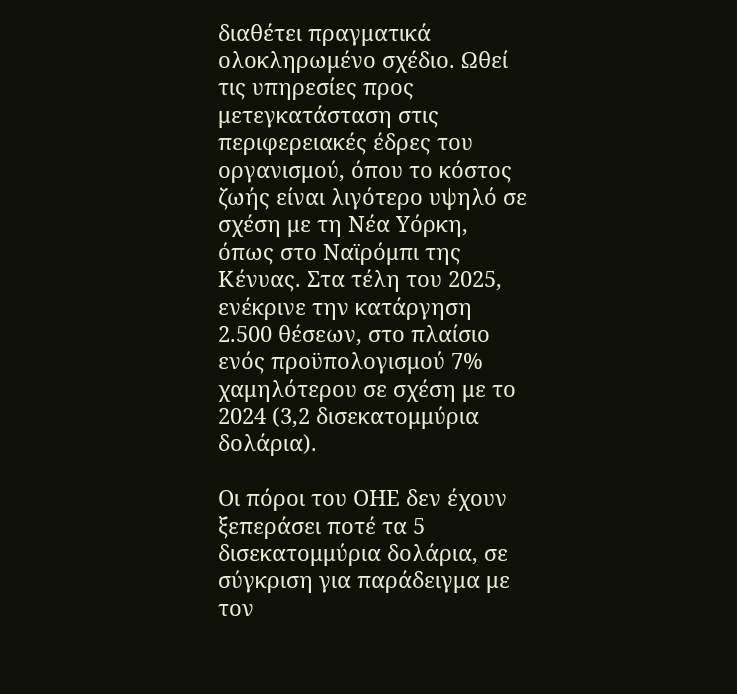διαθέτει πραγματικά ολοκληρωμένο σχέδιο. Ωθεί τις υπηρεσίες προς μετεγκατάσταση στις περιφερειακές έδρες του οργανισμού, όπου το κόστος ζωής είναι λιγότερο υψηλό σε σχέση με τη Νέα Υόρκη, όπως στο Ναϊρόμπι της Κένυας. Στα τέλη του 2025, ενέκρινε την κατάργηση 2.500 θέσεων, στο πλαίσιο ενός προϋπολογισμού 7% χαμηλότερου σε σχέση με το 2024 (3,2 δισεκατομμύρια δολάρια).

Οι πόροι του ΟΗΕ δεν έχουν ξεπεράσει ποτέ τα 5 δισεκατομμύρια δολάρια, σε σύγκριση για παράδειγμα με τον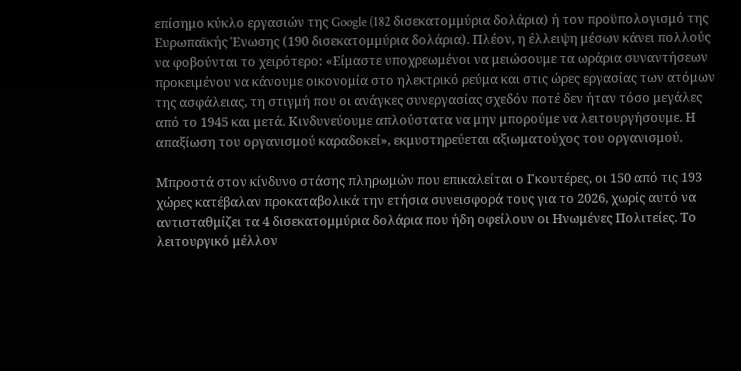επίσημο κύκλο εργασιών της Google (182 δισεκατομμύρια δολάρια) ή τον προϋπολογισμό της Ευρωπαϊκής Ένωσης (190 δισεκατομμύρια δολάρια). Πλέον, η έλλειψη μέσων κάνει πολλούς να φοβούνται το χειρότερο: «Είμαστε υποχρεωμένοι να μειώσουμε τα ωράρια συναντήσεων προκειμένου να κάνουμε οικονομία στο ηλεκτρικό ρεύμα και στις ώρες εργασίας των ατόμων της ασφάλειας, τη στιγμή που οι ανάγκες συνεργασίας σχεδόν ποτέ δεν ήταν τόσο μεγάλες από το 1945 και μετά. Κινδυνεύουμε απλούστατα να μην μπορούμε να λειτουργήσουμε. Η απαξίωση του οργανισμού καραδοκεί», εκμυστηρεύεται αξιωματούχος του οργανισμού.

Μπροστά στον κίνδυνο στάσης πληρωμών που επικαλείται ο Γκουτέρες, οι 150 από τις 193 χώρες κατέβαλαν προκαταβολικά την ετήσια συνεισφορά τους για το 2026, χωρίς αυτό να αντισταθμίζει τα 4 δισεκατομμύρια δολάρια που ήδη οφείλουν οι Ηνωμένες Πολιτείες. Το λειτουργικό μέλλον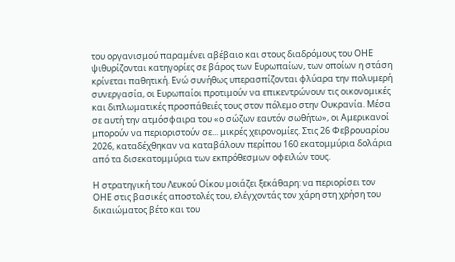του οργανισμού παραμένει αβέβαιο και στους διαδρόμους του ΟΗΕ ψιθυρίζονται κατηγορίες σε βάρος των Ευρωπαίων, των οποίων η στάση κρίνεται παθητική. Ενώ συνήθως υπερασπίζονται φλύαρα την πολυμερή συνεργασία, οι Ευρωπαίοι προτιμούν να επικεντρώνουν τις οικονομικές και διπλωματικές προσπάθειές τους στον πόλεμο στην Ουκρανία. Μέσα σε αυτή την ατμόσφαιρα του «ο σώζων εαυτόν σωθήτω», οι Αμερικανοί μπορούν να περιοριστούν σε... μικρές χειρονομίες. Στις 26 Φεβρουαρίου 2026, καταδέχθηκαν να καταβάλουν περίπου 160 εκατομμύρια δολάρια από τα δισεκατομμύρια των εκπρόθεσμων οφειλών τους.

Η στρατηγική του Λευκού Οίκου μοιάζει ξεκάθαρη: να περιορίσει τον ΟΗΕ στις βασικές αποστολές του, ελέγχοντάς τον χάρη στη χρήση του δικαιώματος βέτο και του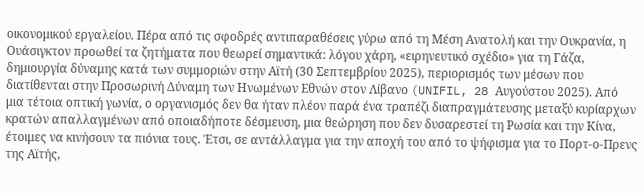οικονομικού εργαλείου. Πέρα από τις σφοδρές αντιπαραθέσεις γύρω από τη Μέση Ανατολή και την Ουκρανία, η Ουάσιγκτον προωθεί τα ζητήματα που θεωρεί σημαντικά: λόγου χάρη, «ειρηνευτικό σχέδιο» για τη Γάζα, δημιουργία δύναμης κατά των συμμοριών στην Αϊτή (30 Σεπτεμβρίου 2025), περιορισμός των μέσων που διατίθενται στην Προσωρινή Δύναμη των Ηνωμένων Εθνών στον Λίβανο (UNIFIL, 28 Αυγούστου 2025). Από μια τέτοια οπτική γωνία, ο οργανισμός δεν θα ήταν πλέον παρά ένα τραπέζι διαπραγμάτευσης μεταξύ κυρίαρχων κρατών απαλλαγμένων από οποιαδήποτε δέσμευση, μια θεώρηση που δεν δυσαρεστεί τη Ρωσία και την Κίνα, έτοιμες να κινήσουν τα πιόνια τους. Έτσι, σε αντάλλαγμα για την αποχή του από το ψήφισμα για το Πορτ-ο-Πρενς της Αϊτής,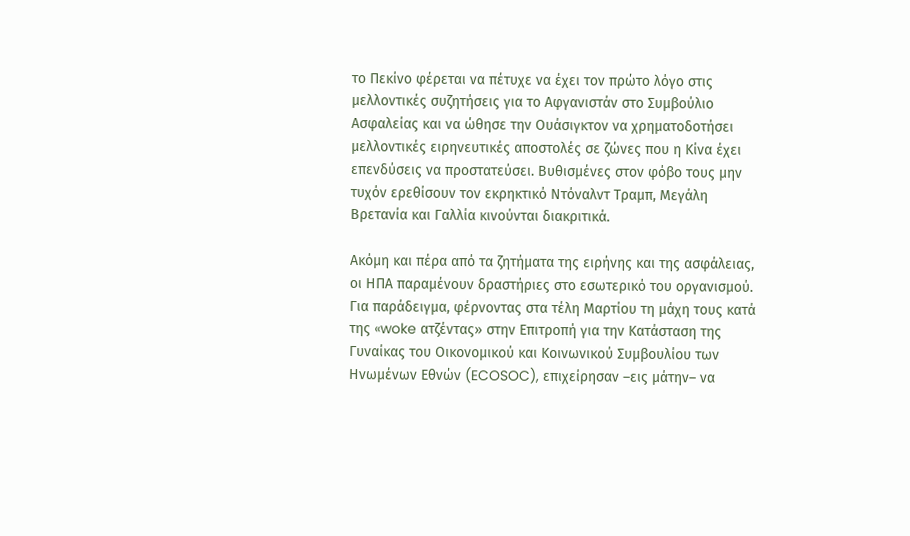το Πεκίνο φέρεται να πέτυχε να έχει τον πρώτο λόγο στις μελλοντικές συζητήσεις για το Αφγανιστάν στο Συμβούλιο Ασφαλείας και να ώθησε την Ουάσιγκτον να χρηματοδοτήσει μελλοντικές ειρηνευτικές αποστολές σε ζώνες που η Κίνα έχει επενδύσεις να προστατεύσει. Βυθισμένες στον φόβο τους μην τυχόν ερεθίσουν τον εκρηκτικό Ντόναλντ Τραμπ, Μεγάλη Βρετανία και Γαλλία κινούνται διακριτικά.

Ακόμη και πέρα από τα ζητήματα της ειρήνης και της ασφάλειας, οι ΗΠΑ παραμένουν δραστήριες στο εσωτερικό του οργανισμού. Για παράδειγμα, φέρνοντας στα τέλη Μαρτίου τη μάχη τους κατά της «woke ατζέντας» στην Επιτροπή για την Κατάσταση της Γυναίκας του Οικονομικού και Κοινωνικού Συμβουλίου των Ηνωμένων Εθνών (ECOSOC), επιχείρησαν –εις μάτην– να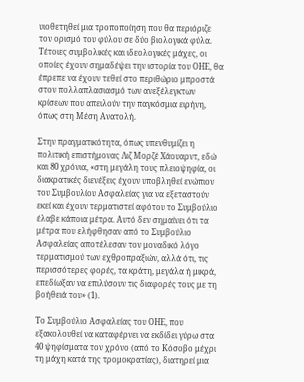υιοθετηθεί μια τροποποίηση που θα περιόριζε τον ορισμό του φύλου σε δύο βιολογικά φύλα. Τέτοιες συμβολικές και ιδεολογικές μάχες, οι οποίες έχουν σημαδέψει την ιστορία του ΟΗΕ, θα έπρεπε να έχουν τεθεί στο περιθώριο μπροστά στον πολλαπλασιασμό των ανεξέλεγκτων κρίσεων που απειλούν την παγκόσμια ειρήνη, όπως στη Μέση Ανατολή.

Στην πραγματικότητα, όπως υπενθυμίζει η πολιτική επιστήμονας Λιζ Μορζέ Χάουαρντ, εδώ και 80 χρόνια, «στη μεγάλη τους πλειοψηφία, οι διακρατικές διενέξεις έχουν υποβληθεί ενώπιον του Συμβουλίου Ασφαλείας για να εξεταστούν εκεί και έχουν τερματιστεί αφότου το Συμβούλιο έλαβε κάποια μέτρα. Αυτό δεν σημαίνει ότι τα μέτρα που ελήφθησαν από το Συμβούλιο Ασφαλείας αποτέλεσαν τον μοναδικό λόγο τερματισμού των εχθροπραξιών, αλλά ότι, τις περισσότερες φορές, τα κράτη, μεγάλα ή μικρά, επεδίωξαν να επιλύσουν τις διαφορές τους με τη βοήθειά του» (1).

Το Συμβούλιο Ασφαλείας του ΟΗΕ, που εξακολουθεί να καταφέρνει να εκδίδει γύρω στα 40 ψηφίσματα τον χρόνο (από το Κόσοβο μέχρι τη μάχη κατά της τρομοκρατίας), διατηρεί μια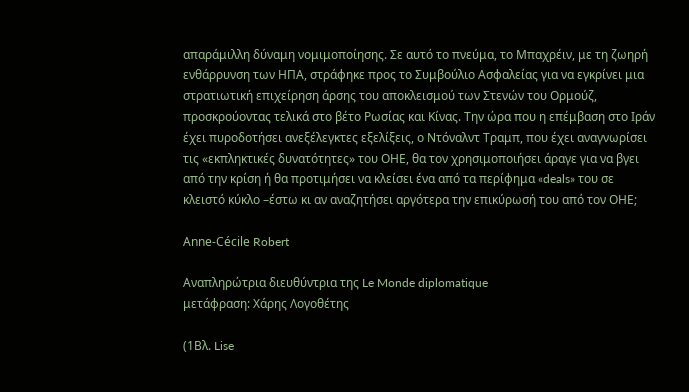απαράμιλλη δύναμη νομιμοποίησης. Σε αυτό το πνεύμα, το Μπαχρέιν, με τη ζωηρή ενθάρρυνση των ΗΠΑ, στράφηκε προς το Συμβούλιο Ασφαλείας για να εγκρίνει μια στρατιωτική επιχείρηση άρσης του αποκλεισμού των Στενών του Ορμούζ, προσκρούοντας τελικά στο βέτο Ρωσίας και Κίνας. Την ώρα που η επέμβαση στο Ιράν έχει πυροδοτήσει ανεξέλεγκτες εξελίξεις, ο Ντόναλντ Τραμπ, που έχει αναγνωρίσει τις «εκπληκτικές δυνατότητες» του ΟΗΕ, θα τον χρησιμοποιήσει άραγε για να βγει από την κρίση ή θα προτιμήσει να κλείσει ένα από τα περίφημα «deals» του σε κλειστό κύκλο –έστω κι αν αναζητήσει αργότερα την επικύρωσή του από τον ΟΗΕ;

Anne-Cécile Robert

Αναπληρώτρια διευθύντρια της Le Monde diplomatique
μετάφραση: Χάρης Λογοθέτης

(1Βλ. Lise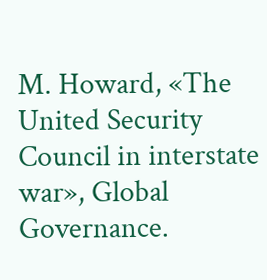M. Howard, «The United Security Council in interstate war», Global Governance.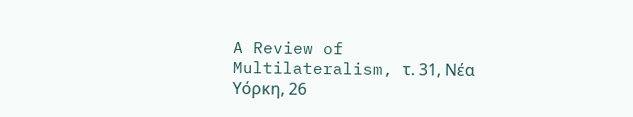A Review of Multilateralism, τ. 31, Νέα Υόρκη, 26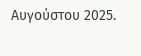Αυγούστου 2025.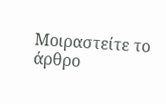Μοιραστείτε το άρθρο